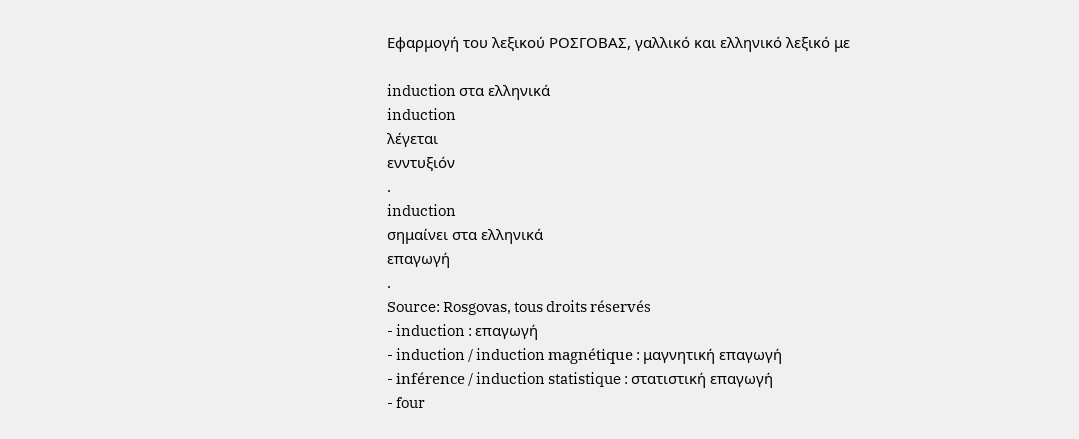Εφαρμογή του λεξικού ΡΟΣΓΟΒΑΣ, γαλλικό και ελληνικό λεξικό με

induction στα ελληνικά
induction
λέγεται
ενντυξιόν
.
induction
σημαίνει στα ελληνικά
επαγωγή
.
Source: Rosgovas, tous droits réservés
- induction : επαγωγή
- induction / induction magnétique : μαγνητική επαγωγή
- inférence / induction statistique : στατιστική επαγωγή
- four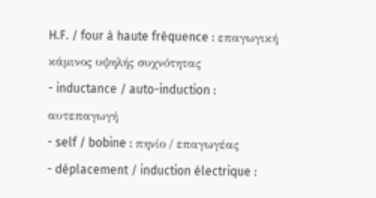H.F. / four à haute fréquence : επαγωγική κάμινος υψηλής συχνότητας
- inductance / auto-induction : αυτεπαγωγή
- self / bobine : πηνίο / επαγωγέας
- déplacement / induction électrique :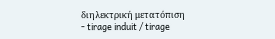διηλεκτρική μετατόπιση
- tirage induit / tirage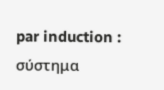par induction : σύστημα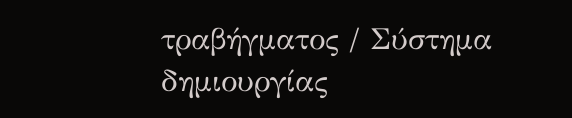τραβήγματος / Σύστημα δημιουργίας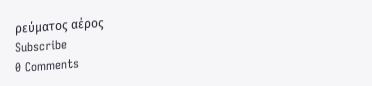ρεύματος αέρος
Subscribe
0 Comments